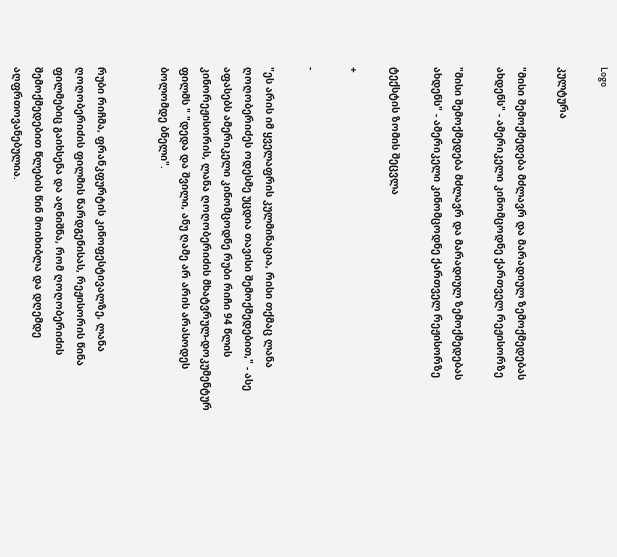Logo

კულტურა

"მისი შემოქმედება მძლავრ და მარადიულ ზემოქმედებას ახდენს" - ამერიკელი კინომცოდნე ქართველ რეჟისორზე

"მისი შემოქმედება მძლავრ და მარადიულ ზემოქმედებას ახდენს" - ამერიკელი კინომცოდნე ქართველ რეჟისორზე

ტექსტის ზომის შეცვლა

+

-

"ეს არის იმ ყველაფრის კულმინაცია, რისი თქმაც ლანა ღოღობერიძეს ოდესმე უცდია თავისი შემოქმედებით," - ასე აფასებს ამერიკელი კინომცოდნე რუბი რიჩი 94 წლის კინორეჟისორის, ლანა ღოღობერიძის მხატვრულ-დოკუმენტურ ფილმს " "დედა და შვილი, ანუ ღამე არ არის არასოდეს ბოლომდე ბნელი".


რუბი რიჩმა, ფრანკფურტის კინოფესტივალზე, ლანა ღოღობერიძის ფილმის წარდგენისას, რეჟისორის წინა ფილმებიც გაიხსენა და აღნიშნა, რომ ღოღობერიძის შემოქმედებით წლების წინ მოიხიბლა და დღემდე აღფრთოვანებულია.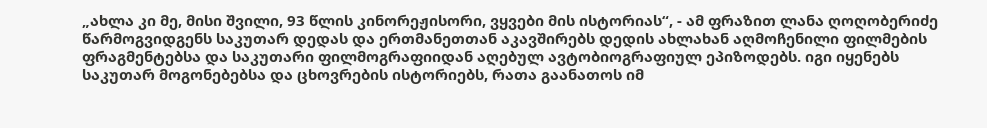„ახლა კი მე, მისი შვილი, 93 წლის კინორეჟისორი, ვყვები მის ისტორიას“, - ამ ფრაზით ლანა ღოღობერიძე წარმოგვიდგენს საკუთარ დედას და ერთმანეთთან აკავშირებს დედის ახლახან აღმოჩენილი ფილმების ფრაგმენტებსა და საკუთარი ფილმოგრაფიიდან აღებულ ავტობიოგრაფიულ ეპიზოდებს. იგი იყენებს საკუთარ მოგონებებსა და ცხოვრების ისტორიებს, რათა გაანათოს იმ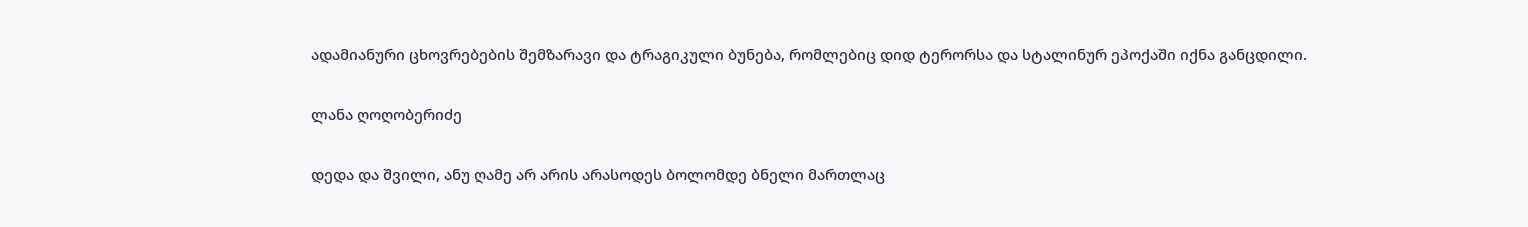ადამიანური ცხოვრებების შემზარავი და ტრაგიკული ბუნება, რომლებიც დიდ ტერორსა და სტალინურ ეპოქაში იქნა განცდილი.

ლანა ღოღობერიძე

დედა და შვილი, ანუ ღამე არ არის არასოდეს ბოლომდე ბნელი მართლაც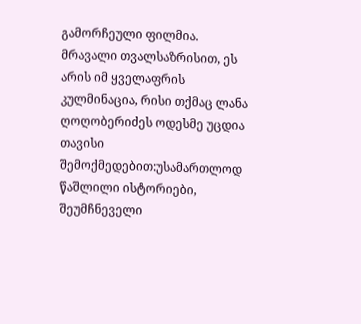გამორჩეული ფილმია. მრავალი თვალსაზრისით, ეს არის იმ ყველაფრის კულმინაცია, რისი თქმაც ლანა ღოღობერიძეს ოდესმე უცდია თავისი შემოქმედებით:უსამართლოდ წაშლილი ისტორიები, შეუმჩნეველი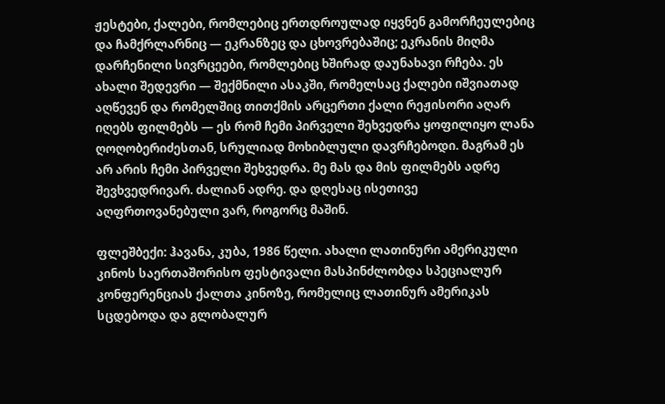ჟესტები, ქალები, რომლებიც ერთდროულად იყვნენ გამორჩეულებიც და ჩამქრლარნიც — ეკრანზეც და ცხოვრებაშიც; ეკრანის მიღმა დარჩენილი სივრცეები, რომლებიც ხშირად დაუნახავი რჩება. ეს ახალი შედევრი — შექმნილი ასაკში, რომელსაც ქალები იშვიათად აღწევენ და რომელშიც თითქმის არცერთი ქალი რეჟისორი აღარ იღებს ფილმებს — ეს რომ ჩემი პირველი შეხვედრა ყოფილიყო ლანა ღოღობერიძესთან, სრულიად მოხიბლული დავრჩებოდი. მაგრამ ეს არ არის ჩემი პირველი შეხვედრა. მე მას და მის ფილმებს ადრე შევხვედრივარ. ძალიან ადრე. და დღესაც ისეთივე აღფრთოვანებული ვარ, როგორც მაშინ.

ფლეშბექი: ჰავანა, კუბა, 1986 წელი. ახალი ლათინური ამერიკული კინოს საერთაშორისო ფესტივალი მასპინძლობდა სპეციალურ კონფერენციას ქალთა კინოზე, რომელიც ლათინურ ამერიკას სცდებოდა და გლობალურ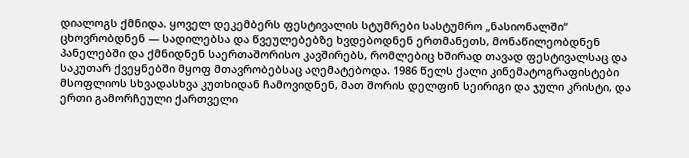დიალოგს ქმნიდა. ყოველ დეკემბერს ფესტივალის სტუმრები სასტუმრო „ნასიონალში“ ცხოვრობდნენ — სადილებსა და წვეულებებზე ხვდებოდნენ ერთმანეთს, მონაწილეობდნენ პანელებში და ქმნიდნენ საერთაშორისო კავშირებს, რომლებიც ხშირად თავად ფესტივალსაც და საკუთარ ქვეყნებში მყოფ მთავრობებსაც აღემატებოდა. 1986 წელს ქალი კინემატოგრაფისტები მსოფლიოს სხვადასხვა კუთხიდან ჩამოვიდნენ, მათ შორის დელფინ სეირიგი და ჯული კრისტი, და ერთი გამორჩეული ქართველი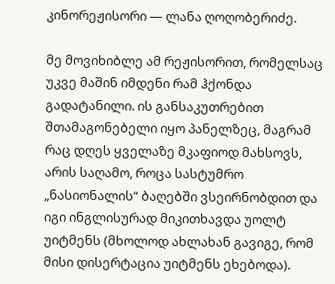კინორეჟისორი — ლანა ღოღობერიძე.

მე მოვიხიბლე ამ რეჟისორით, რომელსაც უკვე მაშინ იმდენი რამ ჰქონდა გადატანილი. ის განსაკუთრებით შთამაგონებელი იყო პანელზეც, მაგრამ რაც დღეს ყველაზე მკაფიოდ მახსოვს, არის საღამო, როცა სასტუმრო „ნასიონალის“ ბაღებში ვსეირნობდით და იგი ინგლისურად მიკითხავდა უოლტ უიტმენს (მხოლოდ ახლახან გავიგე, რომ მისი დისერტაცია უიტმენს ეხებოდა).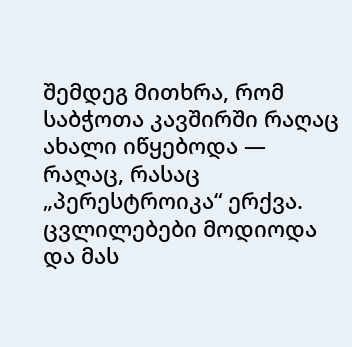შემდეგ მითხრა, რომ საბჭოთა კავშირში რაღაც ახალი იწყებოდა — რაღაც, რასაც „პერესტროიკა“ ერქვა. ცვლილებები მოდიოდა და მას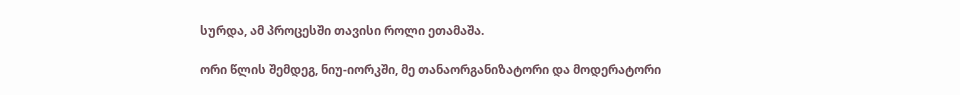სურდა, ამ პროცესში თავისი როლი ეთამაშა.

ორი წლის შემდეგ, ნიუ-იორკში, მე თანაორგანიზატორი და მოდერატორი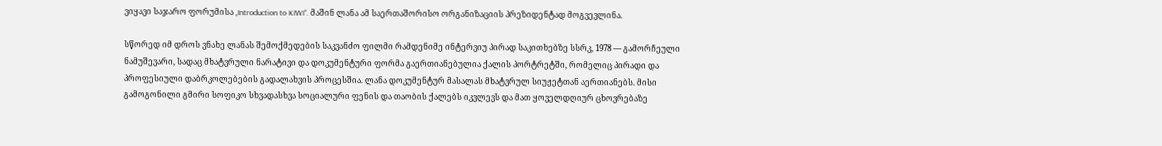ვიყავი საჯარო ფორუმისა „Introduction to KIWI“. მაშინ ლანა ამ საერთაშორისო ორგანიზაციის პრეზიდენტად მოგვევლინა.

სწორედ იმ დროს ვნახე ლანას შემოქმედების საკვანძო ფილმი რამდენიმე ინტერვიუ პირად საკითხებზე სსრკ, 1978 — გამორჩეული ნამუშევარი, სადაც მხატვრული ნარატივი და დოკუმენტური ფორმა გაერთიანებულია ქალის პორტრეტში, რომელიც პირადი და პროფესიული დაბრკოლებების გადალახვის პროცესშია. ლანა დოკუმენტურ მასალას მხატვრულ სიუჟეტთან აერთიანებს. მისი გამოგონილი გმირი სოფიკო სხვადასხვა სოციალური ფენის და თაობის ქალებს იკვლევს და მათ ყოველდღიურ ცხოვრებაზე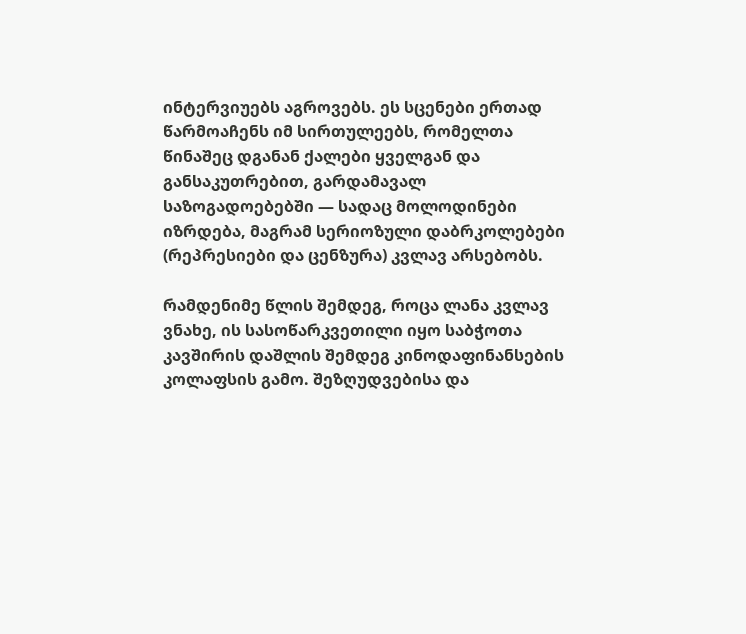ინტერვიუებს აგროვებს. ეს სცენები ერთად წარმოაჩენს იმ სირთულეებს, რომელთა წინაშეც დგანან ქალები ყველგან და განსაკუთრებით, გარდამავალ საზოგადოებებში — სადაც მოლოდინები იზრდება, მაგრამ სერიოზული დაბრკოლებები (რეპრესიები და ცენზურა) კვლავ არსებობს.

რამდენიმე წლის შემდეგ, როცა ლანა კვლავ ვნახე, ის სასოწარკვეთილი იყო საბჭოთა კავშირის დაშლის შემდეგ კინოდაფინანსების კოლაფსის გამო. შეზღუდვებისა და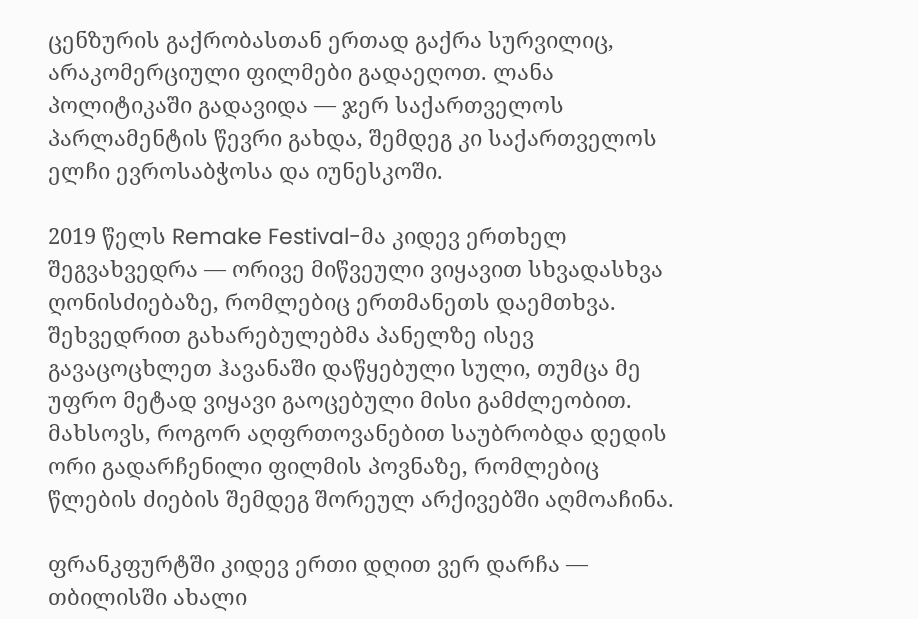ცენზურის გაქრობასთან ერთად გაქრა სურვილიც, არაკომერციული ფილმები გადაეღოთ. ლანა პოლიტიკაში გადავიდა — ჯერ საქართველოს პარლამენტის წევრი გახდა, შემდეგ კი საქართველოს ელჩი ევროსაბჭოსა და იუნესკოში.

2019 წელს Remake Festival-მა კიდევ ერთხელ შეგვახვედრა — ორივე მიწვეული ვიყავით სხვადასხვა ღონისძიებაზე, რომლებიც ერთმანეთს დაემთხვა. შეხვედრით გახარებულებმა პანელზე ისევ გავაცოცხლეთ ჰავანაში დაწყებული სული, თუმცა მე უფრო მეტად ვიყავი გაოცებული მისი გამძლეობით. მახსოვს, როგორ აღფრთოვანებით საუბრობდა დედის ორი გადარჩენილი ფილმის პოვნაზე, რომლებიც წლების ძიების შემდეგ შორეულ არქივებში აღმოაჩინა.

ფრანკფურტში კიდევ ერთი დღით ვერ დარჩა — თბილისში ახალი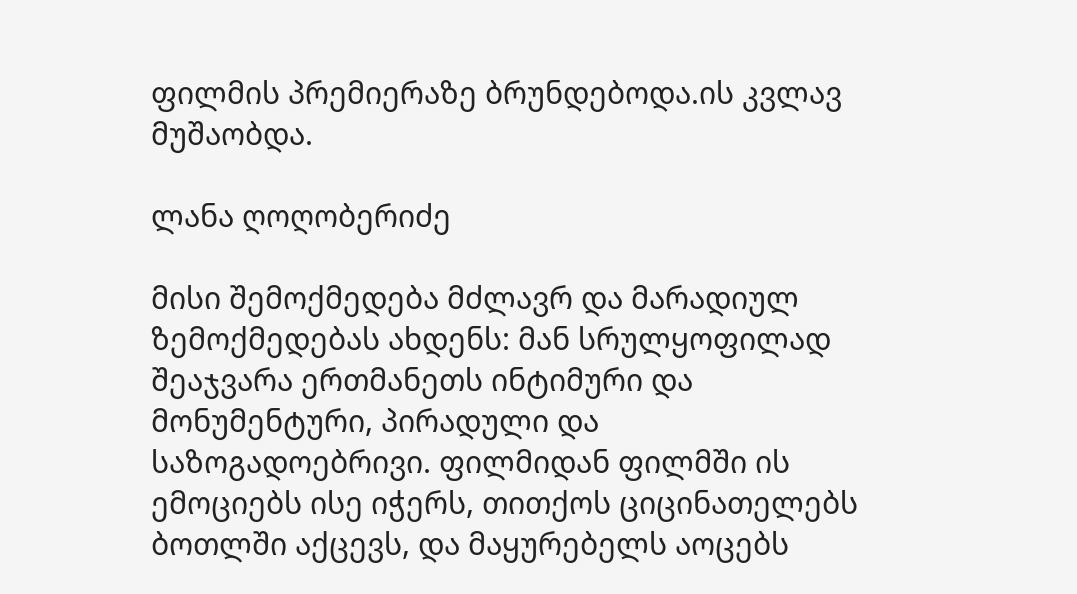ფილმის პრემიერაზე ბრუნდებოდა.ის კვლავ მუშაობდა.

ლანა ღოღობერიძე

მისი შემოქმედება მძლავრ და მარადიულ ზემოქმედებას ახდენს: მან სრულყოფილად შეაჯვარა ერთმანეთს ინტიმური და მონუმენტური, პირადული და საზოგადოებრივი. ფილმიდან ფილმში ის ემოციებს ისე იჭერს, თითქოს ციცინათელებს ბოთლში აქცევს, და მაყურებელს აოცებს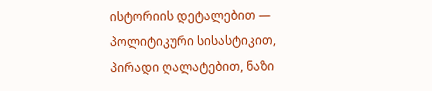ისტორიის დეტალებით — პოლიტიკური სისასტიკით, პირადი ღალატებით, ნაზი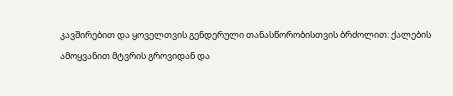კავშირებით და ყოველთვის გენდერული თანასწორობისთვის ბრძოლით: ქალების ამოყვანით მტვრის გროვიდან და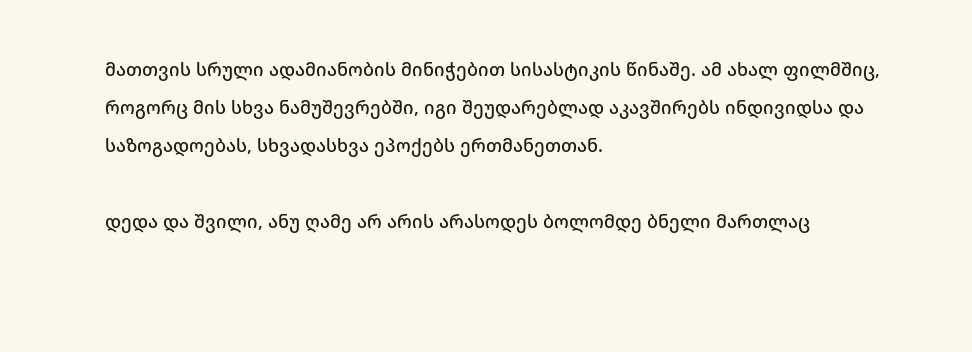მათთვის სრული ადამიანობის მინიჭებით სისასტიკის წინაშე. ამ ახალ ფილმშიც, როგორც მის სხვა ნამუშევრებში, იგი შეუდარებლად აკავშირებს ინდივიდსა და საზოგადოებას, სხვადასხვა ეპოქებს ერთმანეთთან.

დედა და შვილი, ანუ ღამე არ არის არასოდეს ბოლომდე ბნელი მართლაც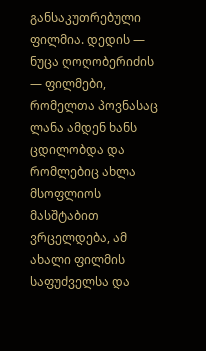განსაკუთრებული ფილმია. დედის — ნუცა ღოღობერიძის — ფილმები, რომელთა პოვნასაც ლანა ამდენ ხანს ცდილობდა და რომლებიც ახლა მსოფლიოს მასშტაბით ვრცელდება, ამ ახალი ფილმის საფუძველსა და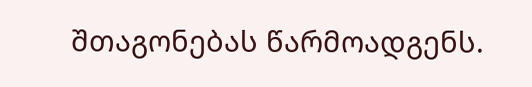შთაგონებას წარმოადგენს.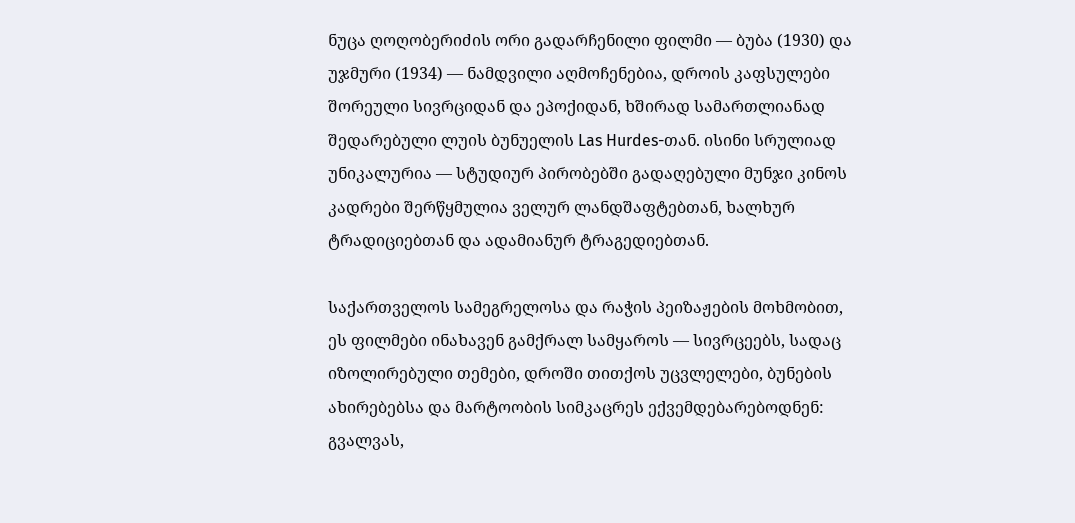ნუცა ღოღობერიძის ორი გადარჩენილი ფილმი — ბუბა (1930) და უჯმური (1934) — ნამდვილი აღმოჩენებია, დროის კაფსულები შორეული სივრციდან და ეპოქიდან, ხშირად სამართლიანად შედარებული ლუის ბუნუელის Las Hurdes-თან. ისინი სრულიად უნიკალურია — სტუდიურ პირობებში გადაღებული მუნჯი კინოს კადრები შერწყმულია ველურ ლანდშაფტებთან, ხალხურ ტრადიციებთან და ადამიანურ ტრაგედიებთან.

საქართველოს სამეგრელოსა და რაჭის პეიზაჟების მოხმობით, ეს ფილმები ინახავენ გამქრალ სამყაროს — სივრცეებს, სადაც იზოლირებული თემები, დროში თითქოს უცვლელები, ბუნების ახირებებსა და მარტოობის სიმკაცრეს ექვემდებარებოდნენ: გვალვას,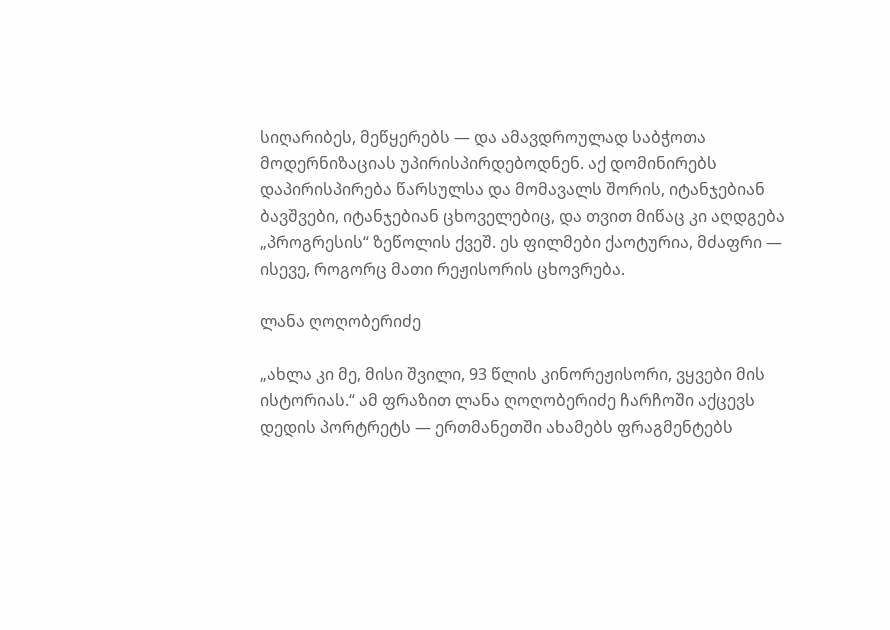სიღარიბეს, მეწყერებს — და ამავდროულად საბჭოთა მოდერნიზაციას უპირისპირდებოდნენ. აქ დომინირებს დაპირისპირება წარსულსა და მომავალს შორის, იტანჯებიან ბავშვები, იტანჯებიან ცხოველებიც, და თვით მიწაც კი აღდგება „პროგრესის“ ზეწოლის ქვეშ. ეს ფილმები ქაოტურია, მძაფრი — ისევე, როგორც მათი რეჟისორის ცხოვრება.

ლანა ღოღობერიძე

„ახლა კი მე, მისი შვილი, 93 წლის კინორეჟისორი, ვყვები მის ისტორიას.“ ამ ფრაზით ლანა ღოღობერიძე ჩარჩოში აქცევს დედის პორტრეტს — ერთმანეთში ახამებს ფრაგმენტებს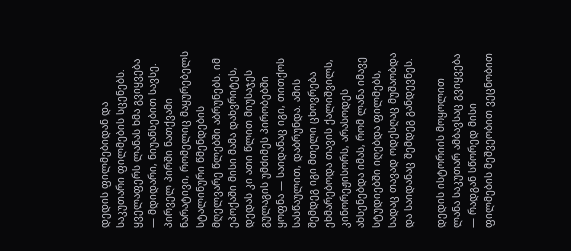დედის ფილმებიდან და საკუთარი ფილმების სცენებს. ყველაფერს ლანას ხმა გვიყვება — მდიდარი, ნიუანსებით სავსე. პირველ პირში ნათქვამი ნარატივი, რომელიც მაყურებელს სტალინური წმენდების მღელვარე წლებში აბრუნებს. იმ ეპოქაში მისი მამა დახვრიტეს, დედას კი ათი წლით მიუსაჯეს გულაგის უმძიმეს პირობებში ყოფნა — საიდანაც იგი, თითქოს სასწაულით, დაბრუნდა. ამის შემდეგ იგი მთელი ცხოვრება ეხმარებოდა თავის ქალიშვილს, კინორეჟისორს, არასოდეს ახსენებდა იმას, რომ ლანა იმავე სტუდიებში იღებდა ფილმებს, სადაც თავად ოდესღაც მუშაობდა და საიდანაც შემდეგ განდევნეს.

დედის ისტორიის მოყოლით ლანა საკუთარ ამბავსაც გვიყვება — რადგან სწორედ მისი ფილმების მეშვეობით ვეცნობით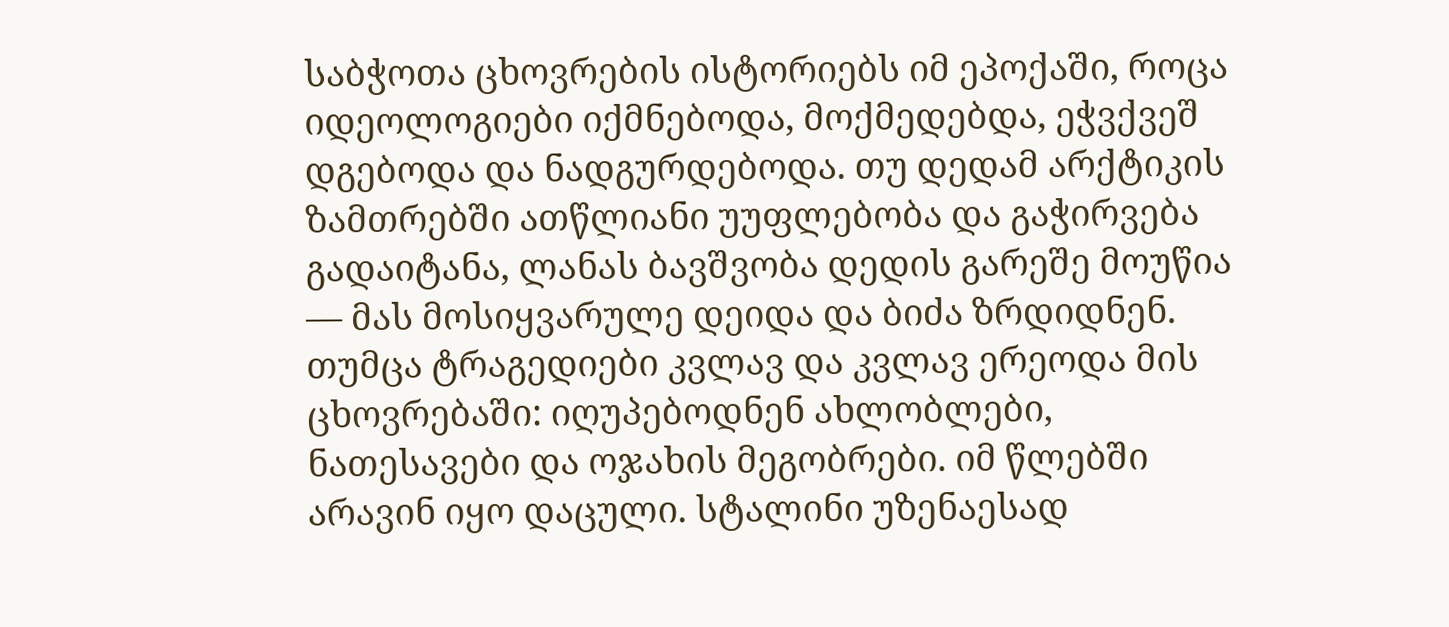საბჭოთა ცხოვრების ისტორიებს იმ ეპოქაში, როცა იდეოლოგიები იქმნებოდა, მოქმედებდა, ეჭვქვეშ დგებოდა და ნადგურდებოდა. თუ დედამ არქტიკის ზამთრებში ათწლიანი უუფლებობა და გაჭირვება გადაიტანა, ლანას ბავშვობა დედის გარეშე მოუწია — მას მოსიყვარულე დეიდა და ბიძა ზრდიდნენ. თუმცა ტრაგედიები კვლავ და კვლავ ერეოდა მის ცხოვრებაში: იღუპებოდნენ ახლობლები, ნათესავები და ოჯახის მეგობრები. იმ წლებში არავინ იყო დაცული. სტალინი უზენაესად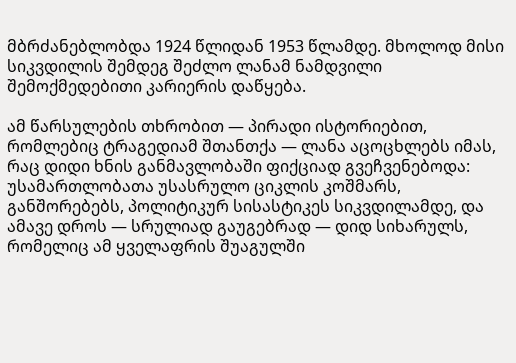მბრძანებლობდა 1924 წლიდან 1953 წლამდე. მხოლოდ მისი სიკვდილის შემდეგ შეძლო ლანამ ნამდვილი შემოქმედებითი კარიერის დაწყება.

ამ წარსულების თხრობით — პირადი ისტორიებით, რომლებიც ტრაგედიამ შთანთქა — ლანა აცოცხლებს იმას, რაც დიდი ხნის განმავლობაში ფიქციად გვეჩვენებოდა: უსამართლობათა უსასრულო ციკლის კოშმარს, განშორებებს, პოლიტიკურ სისასტიკეს სიკვდილამდე, და ამავე დროს — სრულიად გაუგებრად — დიდ სიხარულს, რომელიც ამ ყველაფრის შუაგულში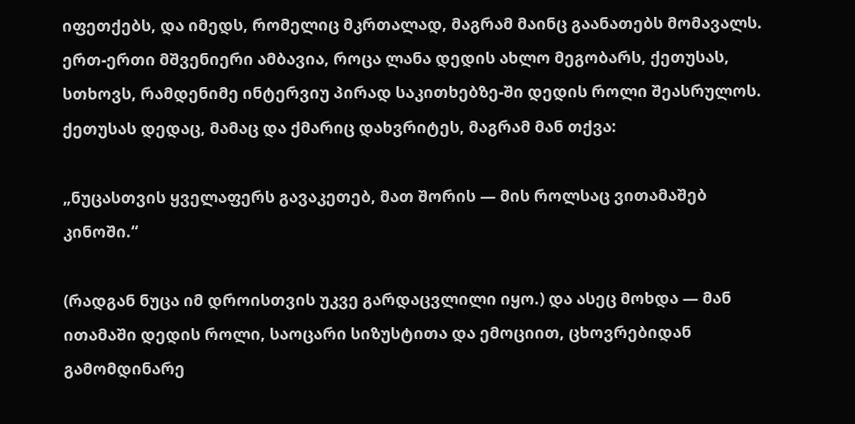იფეთქებს, და იმედს, რომელიც მკრთალად, მაგრამ მაინც გაანათებს მომავალს. ერთ-ერთი მშვენიერი ამბავია, როცა ლანა დედის ახლო მეგობარს, ქეთუსას, სთხოვს, რამდენიმე ინტერვიუ პირად საკითხებზე-ში დედის როლი შეასრულოს. ქეთუსას დედაც, მამაც და ქმარიც დახვრიტეს, მაგრამ მან თქვა:

„ნუცასთვის ყველაფერს გავაკეთებ, მათ შორის — მის როლსაც ვითამაშებ კინოში.“

(რადგან ნუცა იმ დროისთვის უკვე გარდაცვლილი იყო.) და ასეც მოხდა — მან ითამაში დედის როლი, საოცარი სიზუსტითა და ემოციით, ცხოვრებიდან გამომდინარე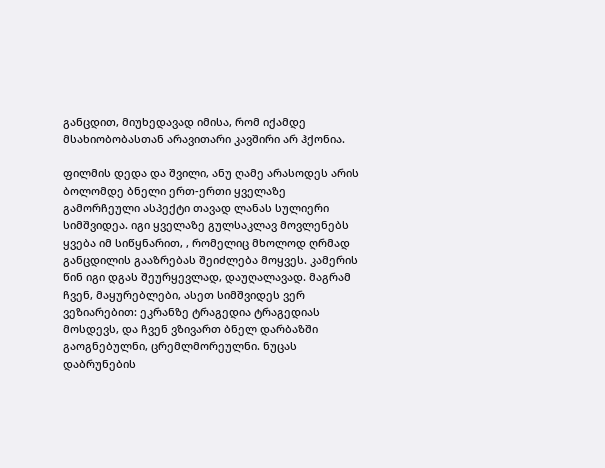განცდით, მიუხედავად იმისა, რომ იქამდე მსახიობობასთან არავითარი კავშირი არ ჰქონია.

ფილმის დედა და შვილი, ანუ ღამე არასოდეს არის ბოლომდე ბნელი ერთ-ერთი ყველაზე გამორჩეული ასპექტი თავად ლანას სულიერი სიმშვიდეა. იგი ყველაზე გულსაკლავ მოვლენებს ყვება იმ სიწყნარით, , რომელიც მხოლოდ ღრმად განცდილის გააზრებას შეიძლება მოყვეს. კამერის წინ იგი დგას შეურყევლად, დაუღალავად. მაგრამ ჩვენ, მაყურებლები, ასეთ სიმშვიდეს ვერ ვეზიარებით: ეკრანზე ტრაგედია ტრაგედიას მოსდევს, და ჩვენ ვზივართ ბნელ დარბაზში გაოგნებულნი, ცრემლმორეულნი. ნუცას დაბრუნების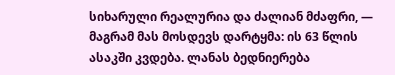სიხარული რეალურია და ძალიან მძაფრი, — მაგრამ მას მოსდევს დარტყმა: ის 63 წლის ასაკში კვდება. ლანას ბედნიერება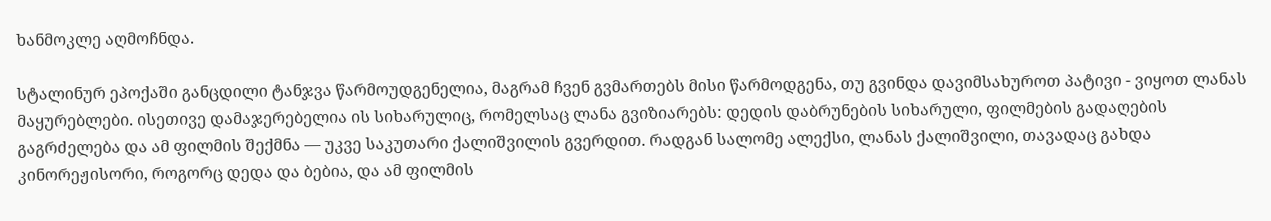ხანმოკლე აღმოჩნდა.

სტალინურ ეპოქაში განცდილი ტანჯვა წარმოუდგენელია, მაგრამ ჩვენ გვმართებს მისი წარმოდგენა, თუ გვინდა დავიმსახუროთ პატივი - ვიყოთ ლანას მაყურებლები. ისეთივე დამაჯერებელია ის სიხარულიც, რომელსაც ლანა გვიზიარებს: დედის დაბრუნების სიხარული, ფილმების გადაღების გაგრძელება და ამ ფილმის შექმნა — უკვე საკუთარი ქალიშვილის გვერდით. რადგან სალომე ალექსი, ლანას ქალიშვილი, თავადაც გახდა კინორეჟისორი, როგორც დედა და ბებია, და ამ ფილმის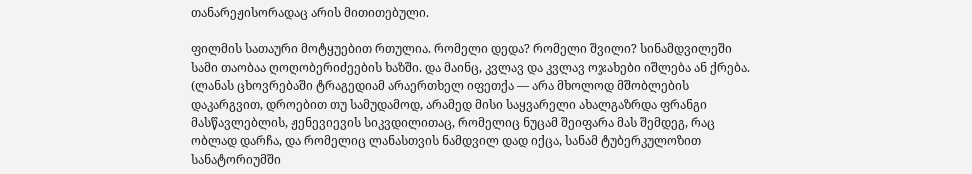თანარეჟისორადაც არის მითითებული.

ფილმის სათაური მოტყუებით რთულია. რომელი დედა? რომელი შვილი? სინამდვილეში სამი თაობაა ღოღობერიძეების ხაზში. და მაინც, კვლავ და კვლავ ოჯახები იშლება ან ქრება. (ლანას ცხოვრებაში ტრაგედიამ არაერთხელ იფეთქა — არა მხოლოდ მშობლების დაკარგვით, დროებით თუ სამუდამოდ, არამედ მისი საყვარელი ახალგაზრდა ფრანგი მასწავლებლის, ჟენევიევის სიკვდილითაც, რომელიც ნუცამ შეიფარა მას შემდეგ, რაც ობლად დარჩა, და რომელიც ლანასთვის ნამდვილ დად იქცა, სანამ ტუბერკულოზით სანატორიუმში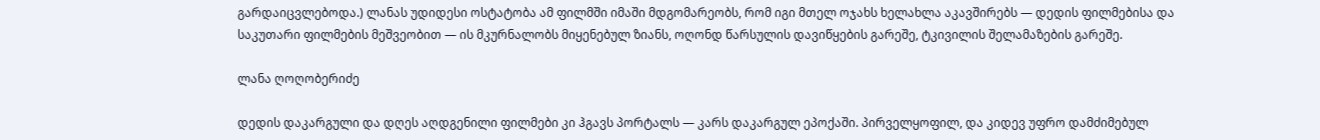გარდაიცვლებოდა.) ლანას უდიდესი ოსტატობა ამ ფილმში იმაში მდგომარეობს, რომ იგი მთელ ოჯახს ხელახლა აკავშირებს — დედის ფილმებისა და საკუთარი ფილმების მეშვეობით — ის მკურნალობს მიყენებულ ზიანს, ოღონდ წარსულის დავიწყების გარეშე, ტკივილის შელამაზების გარეშე.

ლანა ღოღობერიძე

დედის დაკარგული და დღეს აღდგენილი ფილმები კი ჰგავს პორტალს — კარს დაკარგულ ეპოქაში. პირველყოფილ, და კიდევ უფრო დამძიმებულ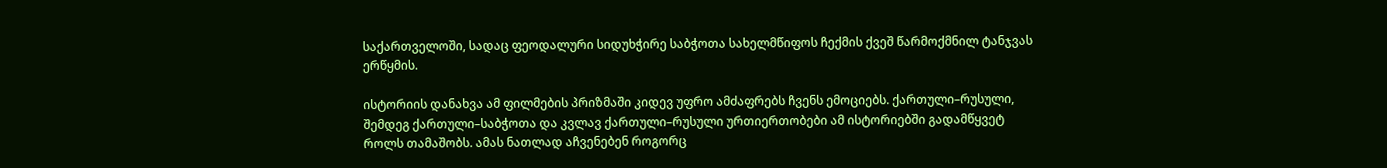საქართველოში, სადაც ფეოდალური სიდუხჭირე საბჭოთა სახელმწიფოს ჩექმის ქვეშ წარმოქმნილ ტანჯვას ერწყმის.

ისტორიის დანახვა ამ ფილმების პრიზმაში კიდევ უფრო ამძაფრებს ჩვენს ემოციებს. ქართული–რუსული, შემდეგ ქართული–საბჭოთა და კვლავ ქართული–რუსული ურთიერთობები ამ ისტორიებში გადამწყვეტ როლს თამაშობს. ამას ნათლად აჩვენებენ როგორც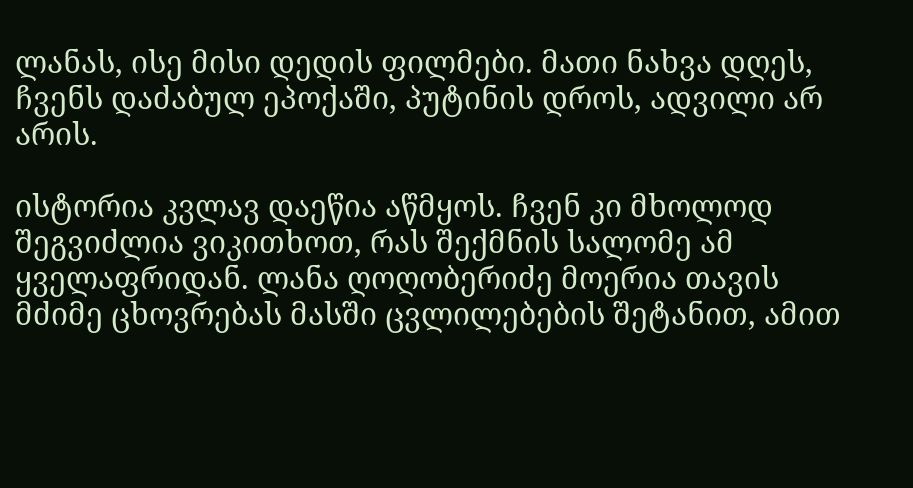ლანას, ისე მისი დედის ფილმები. მათი ნახვა დღეს, ჩვენს დაძაბულ ეპოქაში, პუტინის დროს, ადვილი არ არის.

ისტორია კვლავ დაეწია აწმყოს. ჩვენ კი მხოლოდ შეგვიძლია ვიკითხოთ, რას შექმნის სალომე ამ ყველაფრიდან. ლანა ღოღობერიძე მოერია თავის მძიმე ცხოვრებას მასში ცვლილებების შეტანით, ამით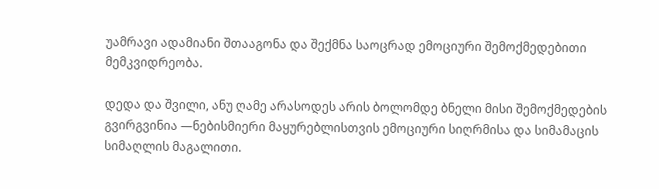უამრავი ადამიანი შთააგონა და შექმნა საოცრად ემოციური შემოქმედებითი მემკვიდრეობა.

დედა და შვილი, ანუ ღამე არასოდეს არის ბოლომდე ბნელი მისი შემოქმედების გვირგვინია —ნებისმიერი მაყურებლისთვის ემოციური სიღრმისა და სიმამაცის სიმაღლის მაგალითი.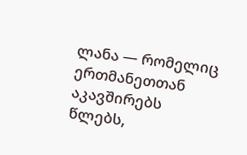ლანა — რომელიც ერთმანეთთან აკავშირებს წლებს,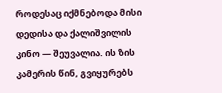როდესაც იქმნებოდა მისი დედისა და ქალიშვილის კინო — შეუვალია. ის ზის კამერის წინ, გვიყურებს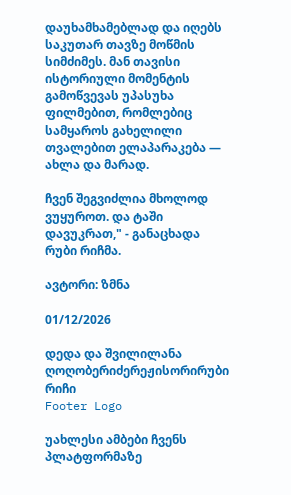დაუხამხამებლად და იღებს საკუთარ თავზე მოწმის სიმძიმეს. მან თავისი ისტორიული მომენტის გამოწვევას უპასუხა ფილმებით, რომლებიც სამყაროს გახელილი თვალებით ელაპარაკება — ახლა და მარად.

ჩვენ შეგვიძლია მხოლოდ ვუყუროთ. და ტაში დავუკრათ," - განაცხადა რუბი რიჩმა.

ავტორი: ზმნა

01/12/2026

დედა და შვილილანა ღოღობერიძერეჟისორირუბი რიჩი
Footer Logo

უახლესი ამბები ჩვენს
პლატფორმაზე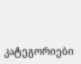კატეგორიები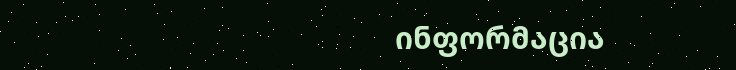ინფორმაცია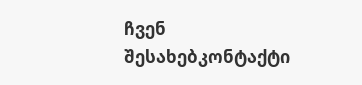ჩვენ შესახებკონტაქტი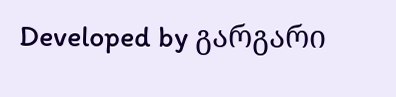Developed by გარგარი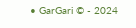• GarGari © - 2024